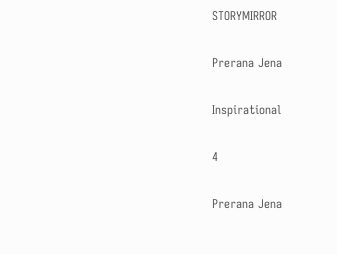STORYMIRROR

Prerana Jena

Inspirational

4

Prerana Jena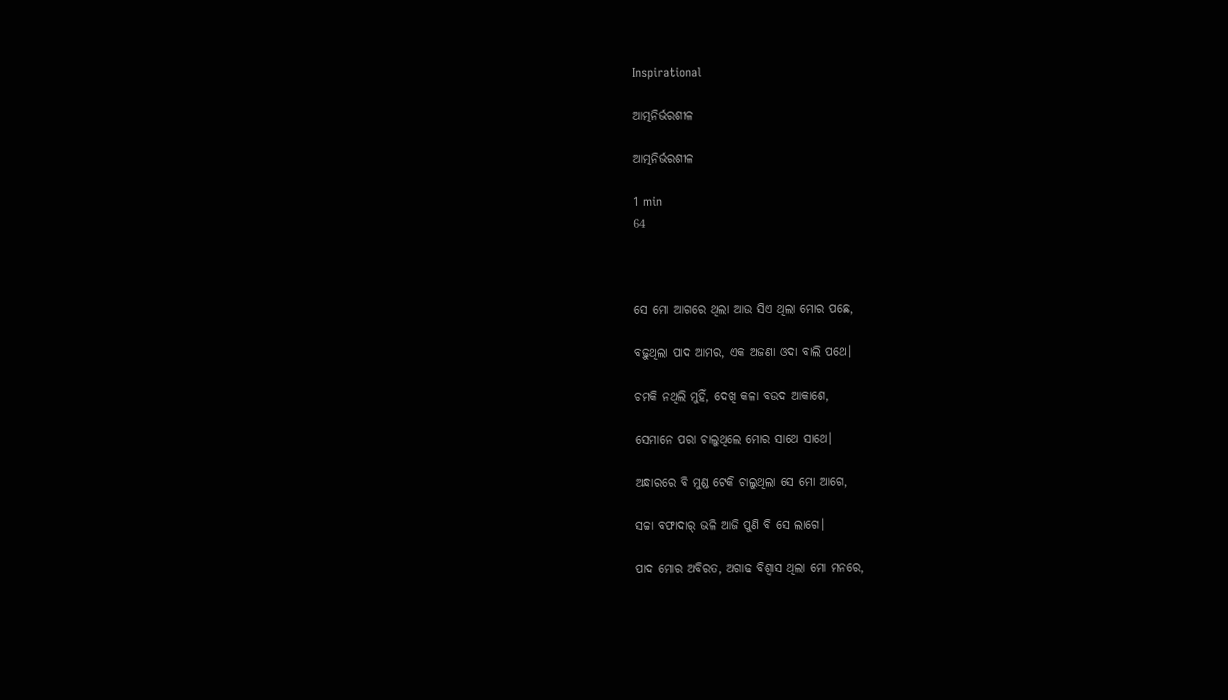Inspirational

ଆତ୍ମନିର୍ଭରଶୀଳ

ଆତ୍ମନିର୍ଭରଶୀଳ

1 min
64



ସେ ମୋ ଆଗରେ ଥିଲା ଆଉ ସିଏ ଥିଲା ମୋର ପଛେ,

ବଢ଼ୁଥିଲା ପାଦ ଆମର, ଏକ ଅଜଣା ଓଦା ବାଲି ପଥେ।

ଚମକି ନଥିଲି ମୁହିଁ, ଦେଖି କଳା ବଉଦ ଆକାଶେ,

ସେମାନେ ପରା ଚାଲୁଥିଲେ ମୋର ସାଥେ ସାଥେ।

ଅନ୍ଧାରରେ ବି ମୁଣ୍ଡ ଟେକି ଚାଲୁଥିଲା ସେ ମୋ ଆଗେ,

ସଚ୍ଚା ବଫାଦାର୍ ଭଳି ଆଜି ପୁଣି ବି ସେ ଲାଗେ।

ପାଦ ମୋର ଅବିରତ, ଅଗାଢ ବିଶ୍ୱାସ ଥିଲା ମୋ ମନରେ,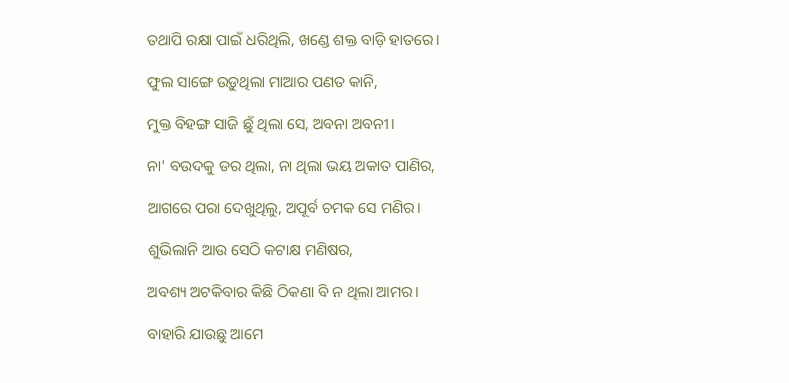ତଥାପି ରକ୍ଷା ପାଇଁ ଧରିଥିଲି, ଖଣ୍ଡେ ଶକ୍ତ ବାଡ଼ି ହାତରେ।

ଫୁଲ ସାଙ୍ଗେ ଉଡ଼ୁଥିଲା ମାଆର ପଣତ କାନି,

ମୁକ୍ତ ବିହଙ୍ଗ ସାଜି ଛୁଁ ଥିଲା ସେ, ଅବନା ଅବନୀ।

ନା' ବଉଦକୁ ଡର ଥିଲା, ନା ଥିଲା ଭୟ ଅକାତ ପାଣିର,

ଆଗରେ ପରା ଦେଖୁଥିଲୁ, ଅପୂର୍ବ ଚମକ ସେ ମଣିର।

ଶୁଭିଲାନି ଆଉ ସେଠି କଟାକ୍ଷ ମଣିଷର,

ଅବଶ୍ୟ ଅଟକିବାର କିଛି ଠିକଣା ବି ନ ଥିଲା ଆମର।

ବାହାରି ଯାଉଛୁ ଆମେ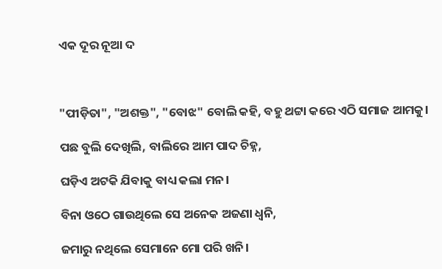ଏକ ଦୂର ନୂଆ ଦ



"ପୀଡ଼ିତା", "ଅଶକ୍ତ", "ବୋଝ" ବୋଲି କହି, ବହୁ ଥଟ୍ଟା କରେ ଏଠି ସମାଜ ଆମକୁ।

ପଛ ବୁଲି ଦେଖିଲି, ବାଲିରେ ଆମ ପାଦ ଚିହ୍ନ,

ଘଡ଼ିଏ ଅଟକି ଯିବାକୁ ବାଧ୍ୟ କଲା ମନ।

ବିନା ଓଠେ ଗାଉଥିଲେ ସେ ଅନେକ ଅଜଣା ଧ୍ଵନି,

ଜମାରୁ ନଥିଲେ ସେମାନେ ମୋ ପରି ଖନି।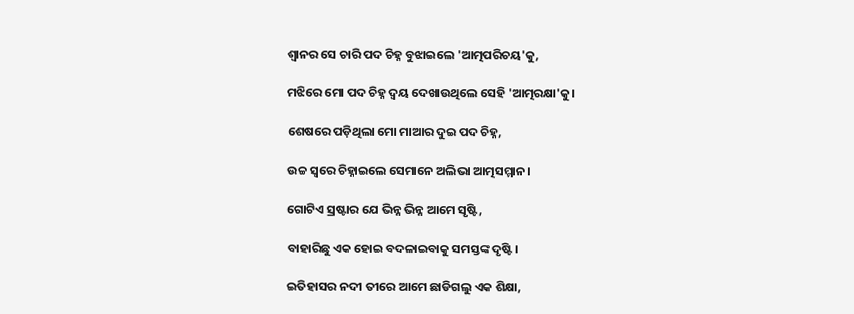ଶ୍ୱାନର ସେ ଚାରି ପଦ ଚିହ୍ନ ବୁଝାଇଲେ 'ଆତ୍ମପରିଚୟ'କୁ,

ମଝିରେ ମୋ ପଦ ଚିହ୍ନ ଦ୍ବୟ ଦେଖାଉଥିଲେ ସେହି 'ଆତ୍ମରକ୍ଷା'କୁ।

ଶେଷରେ ପଡ଼ିଥିଲା ମୋ ମାଆର ଦୁଇ ପଦ ଚିହ୍ନ,

ଉଚ୍ଚ ସ୍ୱରେ ଚିହ୍ନାଇଲେ ସେମାନେ ଅଲିଭା ଆତ୍ମସମ୍ମାନ।

ଗୋଟିଏ ସ୍ରଷ୍ଟାର ଯେ ଭିନ୍ନ ଭିନ୍ନ ଆମେ ସୃଷ୍ଟି,

ବାହାରିଛୁ ଏକ ହୋଇ ବଦଳାଇବାକୁ ସମସ୍ତଙ୍କ ଦୃଷ୍ଟି।

ଇତିହାସର ନଦୀ ତୀରେ ଆମେ ଛାଡିଗଲୁ ଏକ ଶିକ୍ଷା,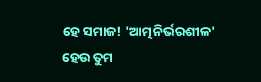ହେ ସମାଜ! 'ଆତ୍ମନିର୍ଭରଶୀଳ' ହେଉ ତୁମ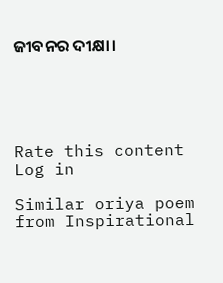ଜୀବନର ଦୀକ୍ଷା।





Rate this content
Log in

Similar oriya poem from Inspirational